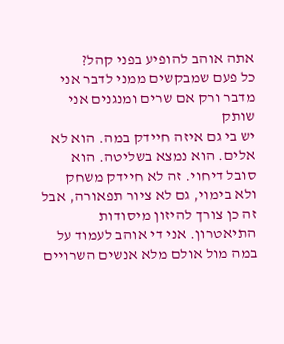אתה אוהב להופיע בפני קהל?
כל פעם שמבקשים ממני לדבר אני מדבר ורק אם שרים ומנגנים אני שותק
יש בי גם איזה חיידק במה. הוא לא אלים. הוא נמצא בשליטה. הוא סובל דיחוי. זה לא חיידק משחק ולא בימוי, גם לא ציור תפאורה, אבל זה כן צורך להיזון מיסודות התיאטרון. אני די אוהב לעמוד על במה מול אולם מלא אנשים השרויים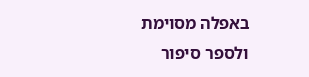באפלה מסוימת ולספר סיפור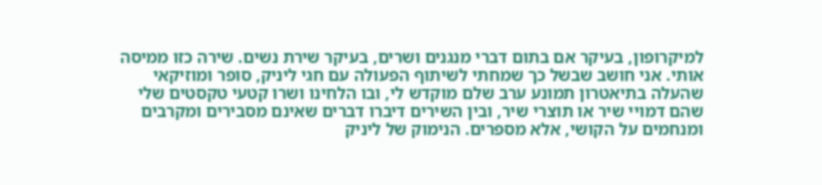למיקרופון, בעיקר אם בתום דברי מנגנים ושרים, בעיקר שירת נשים. שירה כזו ממיסה אותי. אני חושב שבשל כך שמחתי לשיתוף הפעולה עם חגי ליניק, סופר ומוזיקאי שהעלה בתיאטרון תמונע ערב שלם מוקדש לי, ובו הלחינו ושרו קטעי טקסטים שלי שהם דמויי שיר או תוצרי שיר, ובין השירים דיברו דברים שאינם מסבירים ומקרבים ומנחמים על הקושי, אלא מספרים. הנימוק של ליניק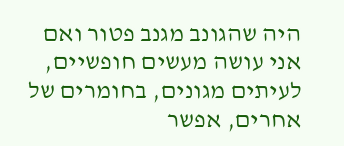היה שהגונב מגנב פטור ואם אני עושה מעשים חופשיים, לעיתים מגונים, בחומרים של אחרים, אפשר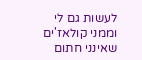לעשות גם לי וממני קולאז'ים שאינני חתום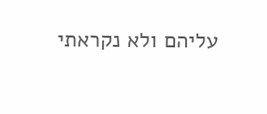עליהם ולא נקראתי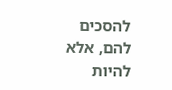להסכים להם, אלא להיות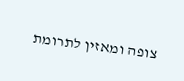צופה ומאזין לתרומת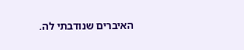האיברים שנודבתי לה.